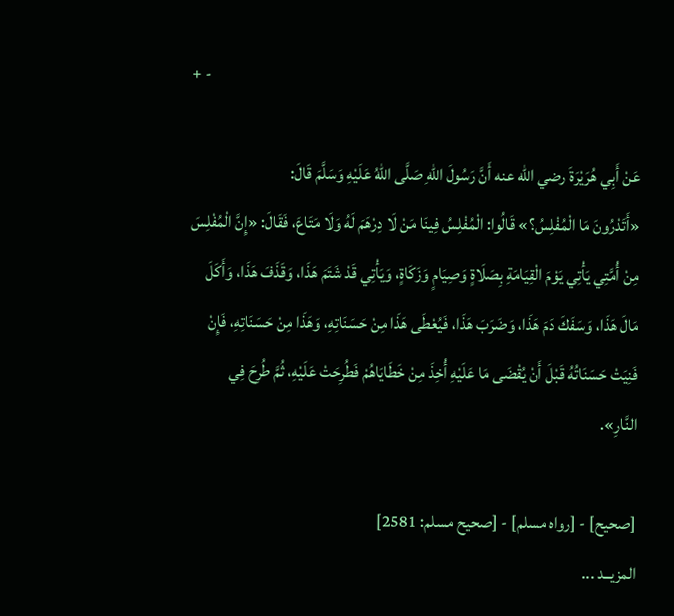+ -

عَنْ أَبِي هُرَيْرَةَ رضي الله عنه أَنَّ رَسُولَ اللهِ صَلَّى اللهُ عَلَيْهِ وَسَلَّمَ قَالَ:
«أَتَدْرُونَ مَا الْمُفْلِسُ؟» قَالُوا: الْمُفْلِسُ فِينَا مَنْ لَا دِرْهَمَ لَهُ وَلَا مَتَاعَ، فَقَالَ: «إِنَّ الْمُفْلِسَ مِنْ أُمَّتِي يَأْتِي يَوْمَ الْقِيَامَةِ بِصَلَاةٍ وَصِيَامٍ وَزَكَاةٍ، وَيَأْتِي قَدْ شَتَمَ هَذَا، وَقَذَفَ هَذَا، وَأَكَلَ مَالَ هَذَا، وَسَفَكَ دَمَ هَذَا، وَضَرَبَ هَذَا، فَيُعْطَى هَذَا مِنْ حَسَنَاتِهِ، وَهَذَا مِنْ حَسَنَاتِهِ، فَإِنْ فَنِيَتْ حَسَنَاتُهُ قَبْلَ أَنْ يُقْضَى مَا عَلَيْهِ أُخِذَ مِنْ خَطَايَاهُمْ فَطُرِحَتْ عَلَيْهِ، ثُمَّ طُرِحَ فِي النَّارِ».

[صحيح] - [رواه مسلم] - [صحيح مسلم: 2581]
المزيــد ...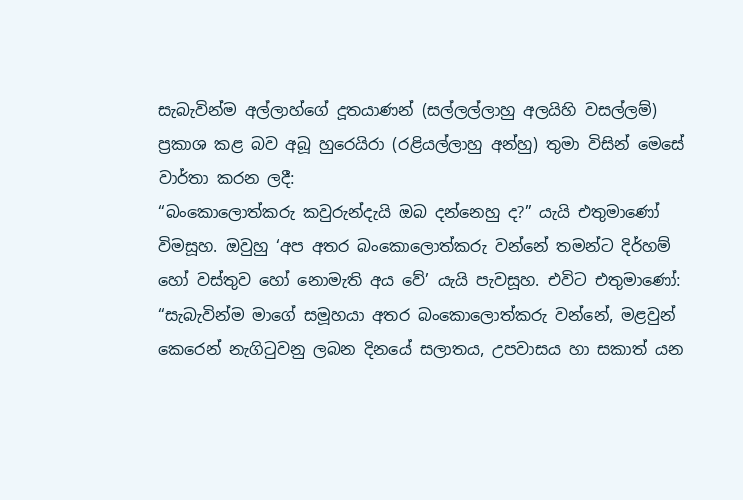සැබැවින්ම අල්ලාහ්ගේ දූතයාණන් (සල්ලල්ලාහු අලයිහි වසල්ලම්) ප්‍රකාශ කළ බව අබූ හුරෙයිරා (රළියල්ලාහු අන්හු) තුමා විසින් මෙසේ වාර්තා කරන ලදී:
“බංකොලොත්කරු කවුරුන්දැයි ඔබ දන්නෙහු ද?” යැයි එතුමාණෝ විමසූහ. ඔවුහු ‘අප අතර බංකොලොත්කරු වන්නේ තමන්ට දිර්හම් හෝ වස්තුව හෝ නොමැති අය වේ’ යැයි පැවසූහ. එවිට එතුමාණෝ: “සැබැවින්ම මාගේ සමූහයා අතර බංකොලොත්කරු වන්නේ, මළවුන් කෙරෙන් නැගිටුවනු ලබන දිනයේ සලාතය, උපවාසය හා සකාත් යන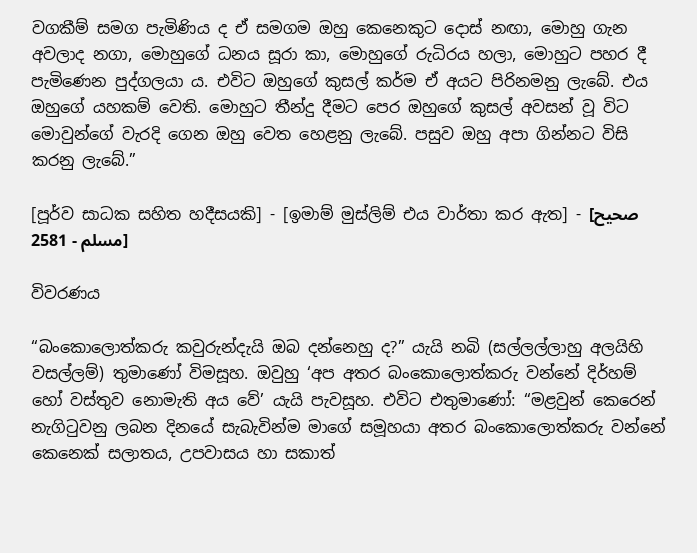වගකීම් සමග පැමිණිය ද ඒ සමගම ඔහු කෙනෙකුට දොස් නඟා, මොහු ගැන අවලාද නගා, මොහුගේ ධනය සූරා කා, මොහුගේ රුධිරය හලා, මොහුට පහර දී පැමිණෙන පුද්ගලයා ය. එවිට ඔහුගේ කුසල් කර්ම ඒ අයට පිරිනමනු ලැබේ. එය ඔහුගේ යහකම් වෙති. මොහුට තීන්දු දීමට පෙර ඔහුගේ කුසල් අවසන් වූ විට මොවුන්ගේ වැරදි ගෙන ඔහු වෙත හෙළනු ලැබේ. පසුව ඔහු අපා ගින්නට විසි කරනු ලැබේ.”

[පූර්ව සාධක සහිත හදීසයකි] - [ඉමාම් මුස්ලිම් එය වාර්තා කර ඇත] - [صحيح مسلم - 2581]

විවරණය

“බංකොලොත්කරු කවුරුන්දැයි ඔබ දන්නෙහු ද?” යැයි නබි (සල්ලල්ලාහු අලයිහි වසල්ලම්) තුමාණෝ විමසූහ. ඔවුහු ‘අප අතර බංකොලොත්කරු වන්නේ දිර්හම් හෝ වස්තුව නොමැති අය වේ’ යැයි පැවසූහ. එවිට එතුමාණෝ: “මළවුන් කෙරෙන් නැගිටුවනු ලබන දිනයේ සැබැවින්ම මාගේ සමූහයා අතර බංකොලොත්කරු වන්නේ කෙනෙක් සලාතය, උපවාසය හා සකාත්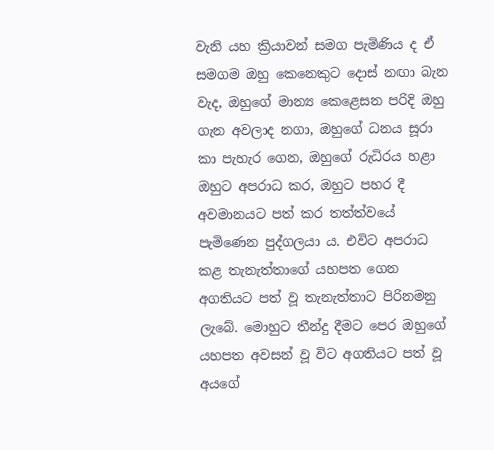වැනි යහ ක්‍රියාවන් සමග පැමිණිය ද ඒ සමගම ඔහු කෙනෙකුට දොස් නඟා බැන වැද, ඔහුගේ මාන්‍ය කෙළෙසන පරිදි ඔහු ගැන අවලාද නගා, ඔහුගේ ධනය සූරා කා පැහැර ගෙන, ඔහුගේ රුධිරය හළා ඔහුට අපරාධ කර, ඔහුට පහර දී අවමානයට පත් කර තත්ත්වයේ පැමිණෙන පුද්ගලයා ය. එවිට අපරාධ කළ තැනැත්තාගේ යහපත ගෙන අගතියට පත් වූ තැනැත්තාට පිරිනමනු ලැබේ. මොහුට තීන්දු දීමට පෙර ඔහුගේ යහපත අවසන් වූ විට අගතියට පත් වූ අයගේ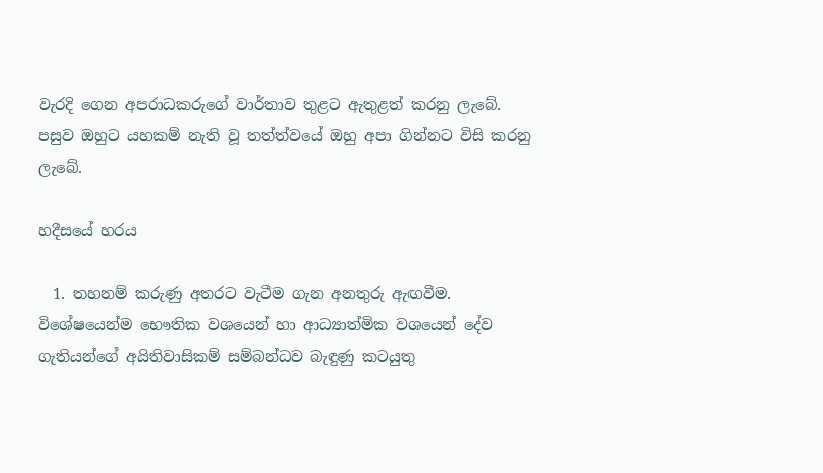වැරදි ගෙන අපරාධකරුගේ වාර්තාව තුළට ඇතුළත් කරනු ලැබේ. පසුව ඔහුට යහකම් නැති වූ තත්ත්වයේ ඔහු අපා ගින්නට විසි කරනු ලැබේ.

හදීසයේ හරය

  1. තහනම් කරුණු අතරට වැටීම ගැන අනතුරු ඇඟවීම. විශේෂයෙන්ම භෞතික වශයෙන් හා ආධ්‍යාත්මික වශයෙන් දේව ගැතියන්ගේ අයිතිවාසිකම් සම්බන්ධව බැඳුණු කටයුතු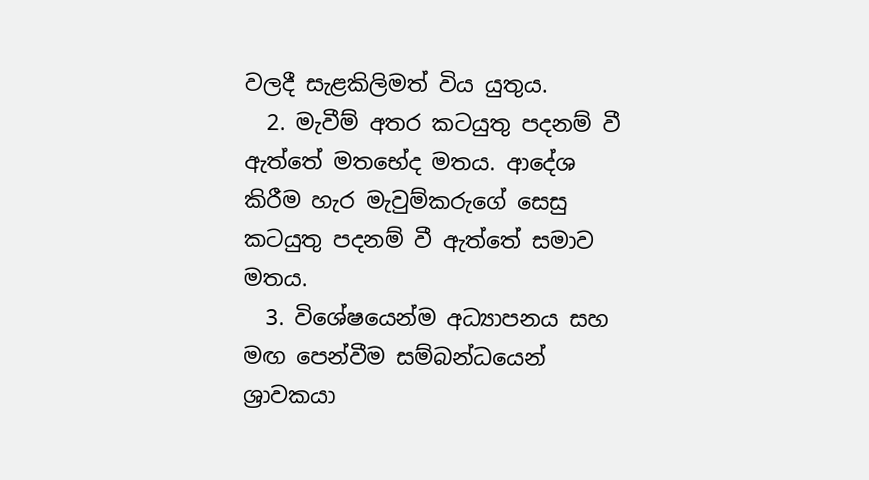වලදී සැළකිලිමත් විය යුතුය.
  2. මැවීම් අතර කටයුතු පදනම් වී ඇත්තේ මතභේද මතය. ආදේශ කිරීම හැර මැවුම්කරුගේ සෙසු කටයුතු පදනම් වී ඇත්තේ සමාව මතය.
  3. විශේෂයෙන්ම අධ්‍යාපනය සහ මඟ පෙන්වීම සම්බන්ධයෙන් ශ්‍රාවකයා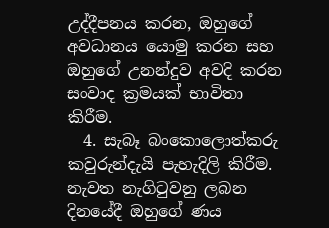උද්දීපනය කරන, ඔහුගේ අවධානය යොමු කරන සහ ඔහුගේ උනන්දුව අවදි කරන සංවාද ක්‍රමයක් භාවිතා කිරීම.
  4. සැබෑ බංකොලොත්කරු කවුරුන්දැයි පැහැදිලි කිරීම. නැවත නැගිටුවනු ලබන දිනයේදී ඔහුගේ ණය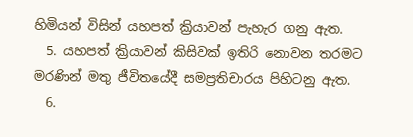හිමියන් විසින් යහපත් ක්‍රියාවන් පැහැර ගනු ඇත.
  5. යහපත් ක්‍රියාවන් කිසිවක් ඉතිරි නොවන තරමට මරණින් මතු ජීවිතයේදී සමප්‍රතිචාරය පිහිටනු ඇත.
  6.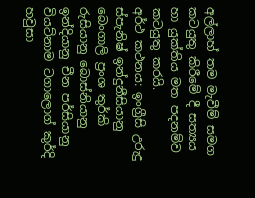අල්ලාහ් තම මැවීම් සමග කටයුතු කිරීමේ දී සත්‍යය හා යුක්තිය මත පදනම්ව කටයුතු කරයි.
අර්ථ කථනය: ඉංග්‍රීසි උරුදු ස්පැනිෂ් ඉන්දුනීසියානු බෙංගාලි ප්‍රංශ තුර්කි රුසියානු බොස්නියානු ඉන්දියානු චීන පර්සියානු වියට්නාම ටගාලොග් කුර්දි හවුසා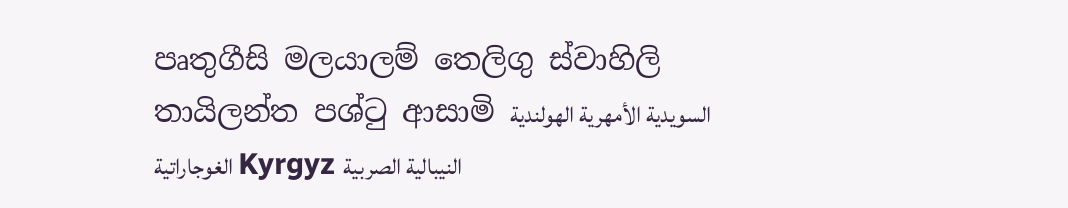පෘතුගීසි මලයාලම් තෙලිගු ස්වාහිලි තායිලන්ත පශ්ටු ආසාමි السويدية الأمهرية الهولندية الغوجاراتية Kyrgyz النيبالية الصربية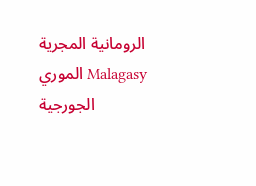الرومانية المجرية الموري Malagasy الجورجية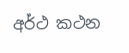අර්ථ කථන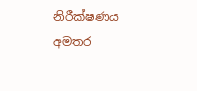නිරීක්ෂණය
අමතර